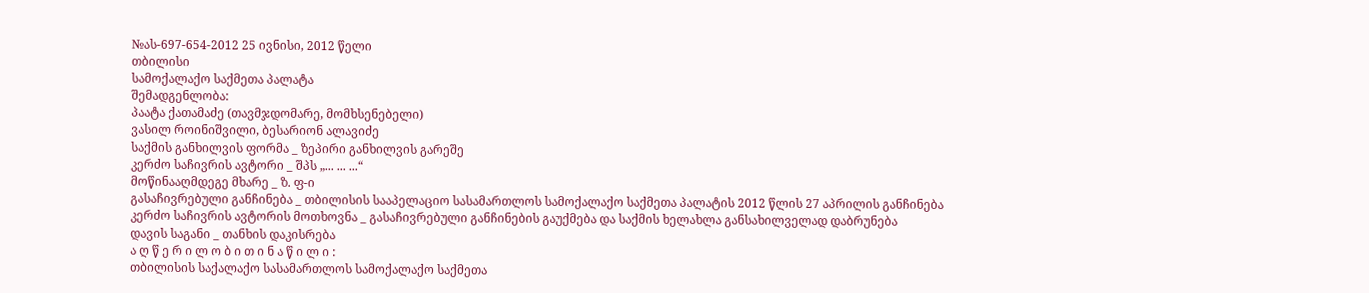№ას-697-654-2012 25 ივნისი, 2012 წელი
თბილისი
სამოქალაქო საქმეთა პალატა
შემადგენლობა:
პაატა ქათამაძე (თავმჯდომარე, მომხსენებელი)
ვასილ როინიშვილი, ბესარიონ ალავიძე
საქმის განხილვის ფორმა _ ზეპირი განხილვის გარეშე
კერძო საჩივრის ავტორი _ შპს „... ... ...“
მოწინააღმდეგე მხარე _ ზ. ფ-ი
გასაჩივრებული განჩინება _ თბილისის სააპელაციო სასამართლოს სამოქალაქო საქმეთა პალატის 2012 წლის 27 აპრილის განჩინება
კერძო საჩივრის ავტორის მოთხოვნა _ გასაჩივრებული განჩინების გაუქმება და საქმის ხელახლა განსახილველად დაბრუნება
დავის საგანი _ თანხის დაკისრება
ა ღ წ ე რ ი ლ ო ბ ი თ ი ნ ა წ ი ლ ი :
თბილისის საქალაქო სასამართლოს სამოქალაქო საქმეთა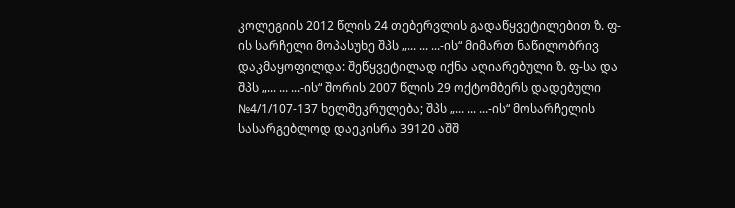კოლეგიის 2012 წლის 24 თებერვლის გადაწყვეტილებით ზ. ფ-ის სარჩელი მოპასუხე შპს „... ... ...-ის“ მიმართ ნაწილობრივ დაკმაყოფილდა: შეწყვეტილად იქნა აღიარებული ზ. ფ-სა და შპს „... ... ...-ის“ შორის 2007 წლის 29 ოქტომბერს დადებული №4/1/107-137 ხელშეკრულება; შპს „... ... ...-ის“ მოსარჩელის სასარგებლოდ დაეკისრა 39120 აშშ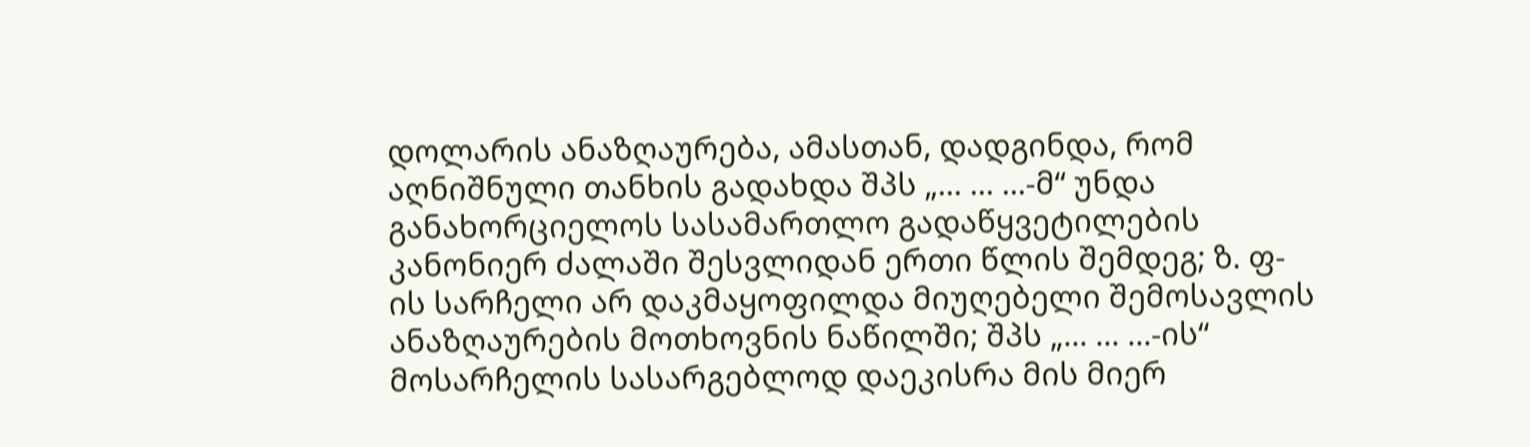დოლარის ანაზღაურება, ამასთან, დადგინდა, რომ აღნიშნული თანხის გადახდა შპს „... ... ...-მ“ უნდა განახორციელოს სასამართლო გადაწყვეტილების კანონიერ ძალაში შესვლიდან ერთი წლის შემდეგ; ზ. ფ-ის სარჩელი არ დაკმაყოფილდა მიუღებელი შემოსავლის ანაზღაურების მოთხოვნის ნაწილში; შპს „... ... ...-ის“ მოსარჩელის სასარგებლოდ დაეკისრა მის მიერ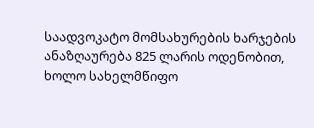საადვოკატო მომსახურების ხარჯების ანაზღაურება 825 ლარის ოდენობით, ხოლო სახელმწიფო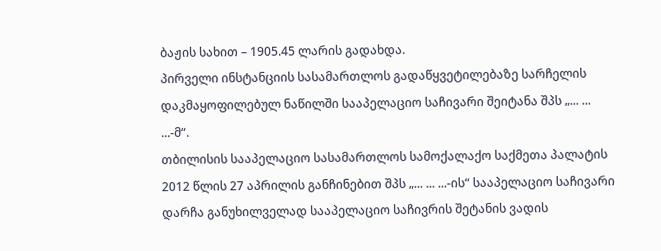ბაჟის სახით – 1905.45 ლარის გადახდა.
პირველი ინსტანციის სასამართლოს გადაწყვეტილებაზე სარჩელის დაკმაყოფილებულ ნაწილში სააპელაციო საჩივარი შეიტანა შპს „... ... ...-მ“.
თბილისის სააპელაციო სასამართლოს სამოქალაქო საქმეთა პალატის 2012 წლის 27 აპრილის განჩინებით შპს „... ... ...-ის“ სააპელაციო საჩივარი დარჩა განუხილველად სააპელაციო საჩივრის შეტანის ვადის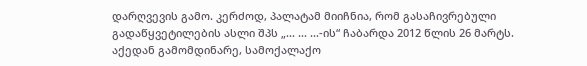დარღვევის გამო. კერძოდ, პალატამ მიიჩნია, რომ გასაჩივრებული გადაწყვეტილების ასლი შპს „... ... ...-ის“ ჩაბარდა 2012 წლის 26 მარტს. აქედან გამომდინარე, სამოქალაქო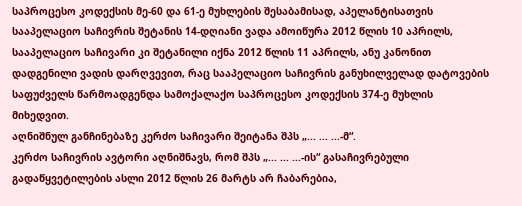საპროცესო კოდექსის მე-60 და 61-ე მუხლების შესაბამისად, აპელანტისათვის სააპელაციო საჩივრის შეტანის 14-დღიანი ვადა ამოიწურა 2012 წლის 10 აპრილს, სააპელაციო საჩივარი კი შეტანილი იქნა 2012 წლის 11 აპრილს, ანუ კანონით დადგენილი ვადის დარღვევით, რაც სააპელაციო საჩივრის განუხილველად დატოვების საფუძველს წარმოადგენდა სამოქალაქო საპროცესო კოდექსის 374-ე მუხლის მიხედვით.
აღნიშნულ განჩინებაზე კერძო საჩივარი შეიტანა შპს „... ... ...-მ“.
კერძო საჩივრის ავტორი აღნიშნავს, რომ შპს „... ... ...-ის“ გასაჩივრებული გადაწყვეტილების ასლი 2012 წლის 26 მარტს არ ჩაბარებია,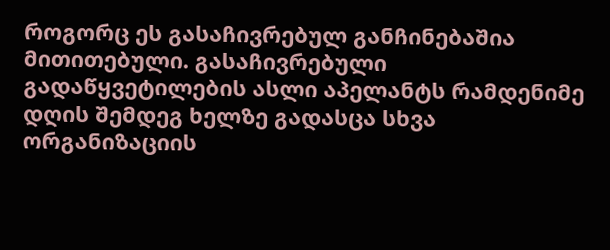როგორც ეს გასაჩივრებულ განჩინებაშია მითითებული. გასაჩივრებული გადაწყვეტილების ასლი აპელანტს რამდენიმე დღის შემდეგ ხელზე გადასცა სხვა ორგანიზაციის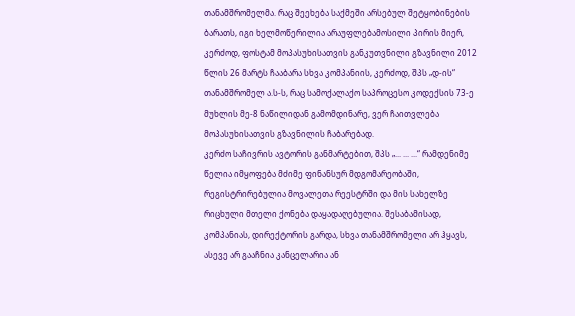თანამშრომელმა. რაც შეეხება საქმეში არსებულ შეტყობინების ბარათს, იგი ხელმოწერილია არაუფლებამოსილი პირის მიერ, კერძოდ, ფოსტამ მოპასუხისათვის განკუთვნილი გზავნილი 2012 წლის 26 მარტს ჩააბარა სხვა კომპანიის, კერძოდ, შპს „დ-ის“ თანამშრომელ ა.ს-ს, რაც სამოქალაქო საპროცესო კოდექსის 73-ე მუხლის მე-8 ნაწილიდან გამომდინარე, ვერ ჩაითვლება მოპასუხისათვის გზავნილის ჩაბარებად.
კერძო საჩივრის ავტორის განმარტებით, შპს „... ... ...“ რამდენიმე წელია იმყოფება მძიმე ფინანსურ მდგომარეობაში, რეგისტრირებულია მოვალეთა რეესტრში და მის სახელზე რიცხული მთელი ქონება დაყადაღებულია. შესაბამისად, კომპანიას, დირექტორის გარდა, სხვა თანამშრომელი არ ჰყავს, ასევე არ გააჩნია კანცელარია ან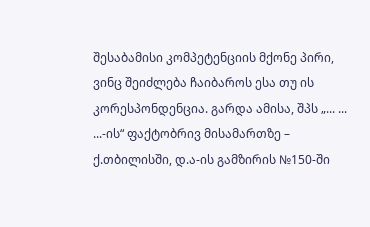შესაბამისი კომპეტენციის მქონე პირი, ვინც შეიძლება ჩაიბაროს ესა თუ ის კორესპონდენცია. გარდა ამისა, შპს „... ... ...-ის“ ფაქტობრივ მისამართზე – ქ.თბილისში, დ.ა-ის გამზირის №150-ში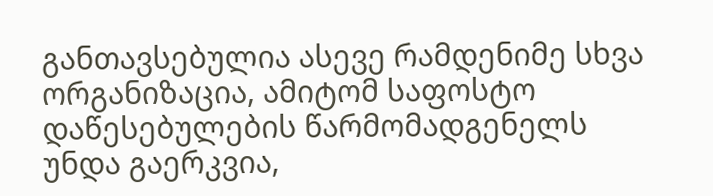განთავსებულია ასევე რამდენიმე სხვა ორგანიზაცია, ამიტომ საფოსტო დაწესებულების წარმომადგენელს უნდა გაერკვია,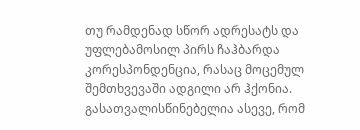თუ რამდენად სწორ ადრესატს და უფლებამოსილ პირს ჩაჰბარდა კორესპონდენცია, რასაც მოცემულ შემთხვევაში ადგილი არ ჰქონია. გასათვალისწინებელია ასევე, რომ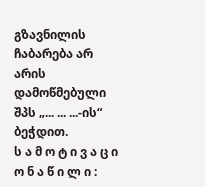გზავნილის ჩაბარება არ არის დამოწმებული შპს „... ... ...-ის“ ბეჭდით.
ს ა მ ო ტ ი ვ ა ც ი ო ნ ა წ ი ლ ი :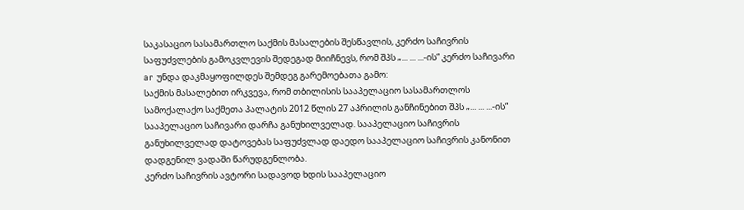საკასაციო სასამართლო საქმის მასალების შესწავლის, კერძო საჩივრის საფუძვლების გამოკვლევის შედეგად მიიჩნევს, რომ შპს „... ... ...-ის“ კერძო საჩივარი ar უნდა დაკმაყოფილდეს შემდეგ გარემოებათა გამო:
საქმის მასალებით ირკვევა, რომ თბილისის სააპელაციო სასამართლოს სამოქალაქო საქმეთა პალატის 2012 წლის 27 აპრილის განჩინებით შპს „... ... ...-ის“ სააპელაციო საჩივარი დარჩა განუხილველად. სააპელაციო საჩივრის განუხილველად დატოვებას საფუძვლად დაედო სააპელაციო საჩივრის კანონით დადგენილ ვადაში წარუდგენლობა.
კერძო საჩივრის ავტორი სადავოდ ხდის სააპელაციო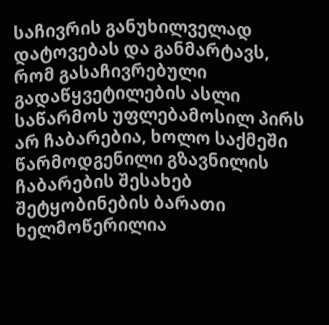საჩივრის განუხილველად დატოვებას და განმარტავს, რომ გასაჩივრებული გადაწყვეტილების ასლი საწარმოს უფლებამოსილ პირს არ ჩაბარებია, ხოლო საქმეში წარმოდგენილი გზავნილის ჩაბარების შესახებ შეტყობინების ბარათი ხელმოწერილია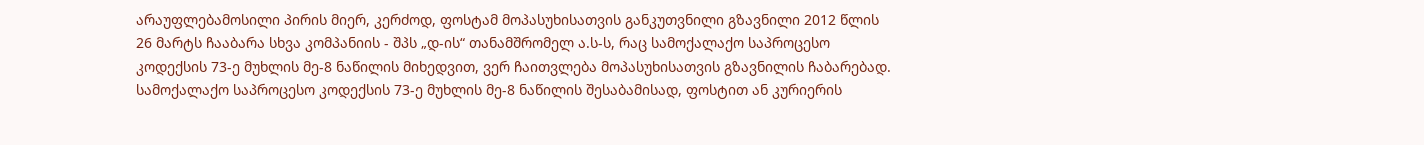არაუფლებამოსილი პირის მიერ, კერძოდ, ფოსტამ მოპასუხისათვის განკუთვნილი გზავნილი 2012 წლის 26 მარტს ჩააბარა სხვა კომპანიის - შპს „დ-ის“ თანამშრომელ ა.ს-ს, რაც სამოქალაქო საპროცესო კოდექსის 73-ე მუხლის მე-8 ნაწილის მიხედვით, ვერ ჩაითვლება მოპასუხისათვის გზავნილის ჩაბარებად.
სამოქალაქო საპროცესო კოდექსის 73-ე მუხლის მე-8 ნაწილის შესაბამისად, ფოსტით ან კურიერის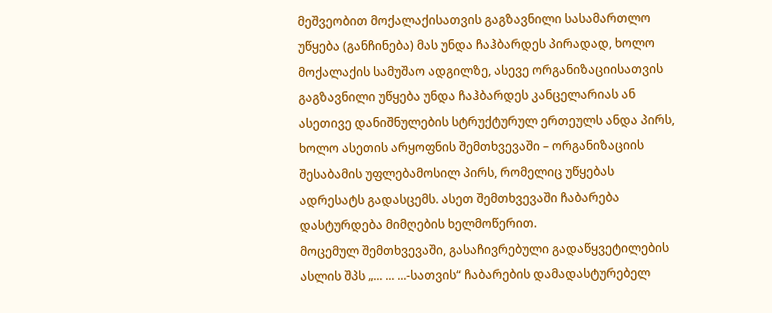მეშვეობით მოქალაქისათვის გაგზავნილი სასამართლო უწყება (განჩინება) მას უნდა ჩაჰბარდეს პირადად, ხოლო მოქალაქის სამუშაო ადგილზე, ასევე ორგანიზაციისათვის გაგზავნილი უწყება უნდა ჩაჰბარდეს კანცელარიას ან ასეთივე დანიშნულების სტრუქტურულ ერთეულს ანდა პირს, ხოლო ასეთის არყოფნის შემთხვევაში – ორგანიზაციის შესაბამის უფლებამოსილ პირს, რომელიც უწყებას ადრესატს გადასცემს. ასეთ შემთხვევაში ჩაბარება დასტურდება მიმღების ხელმოწერით.
მოცემულ შემთხვევაში, გასაჩივრებული გადაწყვეტილების ასლის შპს „... ... ...-სათვის“ ჩაბარების დამადასტურებელ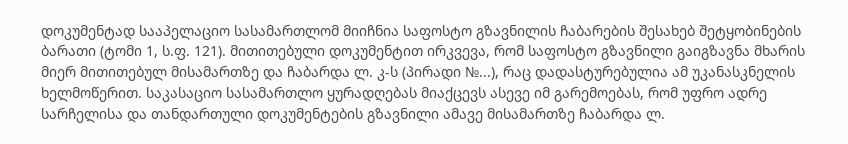დოკუმენტად სააპელაციო სასამართლომ მიიჩნია საფოსტო გზავნილის ჩაბარების შესახებ შეტყობინების ბარათი (ტომი 1, ს.ფ. 121). მითითებული დოკუმენტით ირკვევა, რომ საფოსტო გზავნილი გაიგზავნა მხარის მიერ მითითებულ მისამართზე და ჩაბარდა ლ. კ-ს (პირადი №...), რაც დადასტურებულია ამ უკანასკნელის ხელმოწერით. საკასაციო სასამართლო ყურადღებას მიაქცევს ასევე იმ გარემოებას, რომ უფრო ადრე სარჩელისა და თანდართული დოკუმენტების გზავნილი ამავე მისამართზე ჩაბარდა ლ.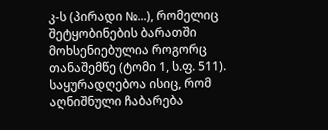კ-ს (პირადი №...), რომელიც შეტყობინების ბარათში მოხსენიებულია როგორც თანაშემწე (ტომი 1, ს.ფ. 511). საყურადღებოა ისიც, რომ აღნიშნული ჩაბარება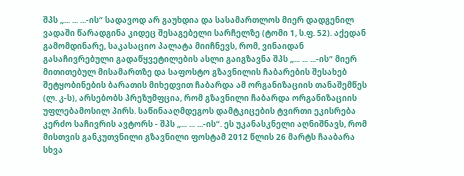შპს „... ... ...-ის“ სადავოდ არ გაუხდია და სასამართლოს მიერ დადგენილ ვადაში წარადგინა კიდეც შესაგებელი სარჩელზე (ტომი 1, ს.ფ. 52). აქედან გამომდინარე, საკასაციო პალატა მიიჩნევს, რომ, ვინაიდან გასაჩივრებული გადაწყვეტილების ასლი გაიგზავნა შპს „... ... ...-ის“ მიერ მითითებულ მისამართზე და საფოსტო გზავნილის ჩაბარების შესახებ შეტყობინების ბარათის მიხედვით ჩაბარდა ამ ორგანიზაციის თანაშემწეს (ლ. კ-ს), არსებობს პრეზუმფცია, რომ გზავნილი ჩაბარდა ორგანიზაციის უფლებამოსილ პირს. საწინააღმდეგოს დამტკიცების ტვირთი ეკისრება კერძო საჩივრის ავტორს - შპს „... ... ...-ის“. ეს უკანასკნელი აღნიშნავს, რომ მისთვის განკუთვნილი გზავნილი ფოსტამ 2012 წლის 26 მარტს ჩააბარა სხვა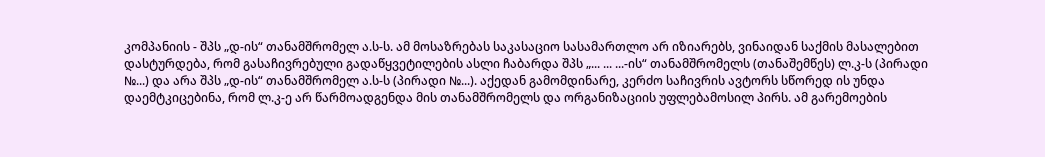კომპანიის - შპს „დ-ის“ თანამშრომელ ა.ს-ს. ამ მოსაზრებას საკასაციო სასამართლო არ იზიარებს, ვინაიდან საქმის მასალებით დასტურდება, რომ გასაჩივრებული გადაწყვეტილების ასლი ჩაბარდა შპს „... ... ...-ის“ თანამშრომელს (თანაშემწეს) ლ.კ-ს (პირადი №...) და არა შპს „დ-ის“ თანამშრომელ ა.ს-ს (პირადი №...). აქედან გამომდინარე, კერძო საჩივრის ავტორს სწორედ ის უნდა დაემტკიცებინა, რომ ლ.კ-ე არ წარმოადგენდა მის თანამშრომელს და ორგანიზაციის უფლებამოსილ პირს. ამ გარემოების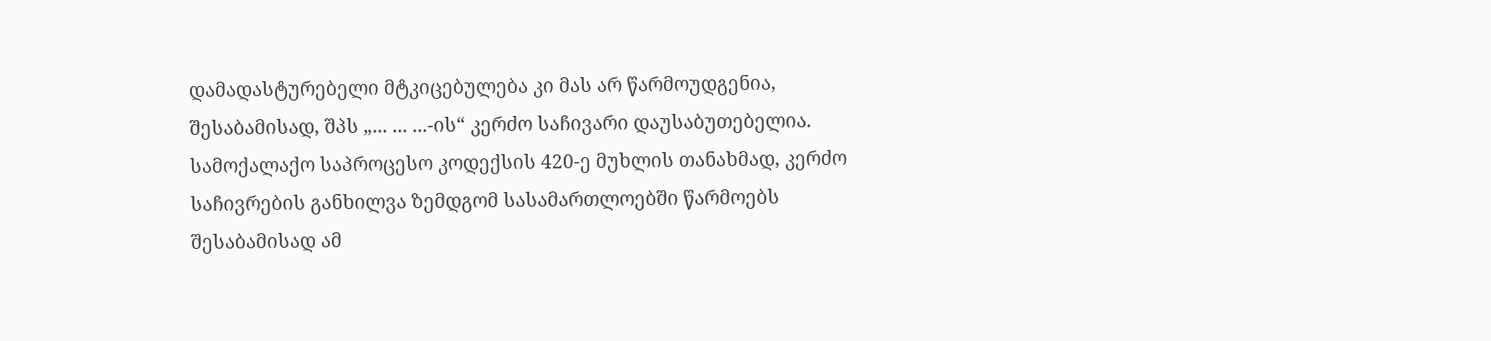დამადასტურებელი მტკიცებულება კი მას არ წარმოუდგენია, შესაბამისად, შპს „... ... ...-ის“ კერძო საჩივარი დაუსაბუთებელია.
სამოქალაქო საპროცესო კოდექსის 420-ე მუხლის თანახმად, კერძო საჩივრების განხილვა ზემდგომ სასამართლოებში წარმოებს შესაბამისად ამ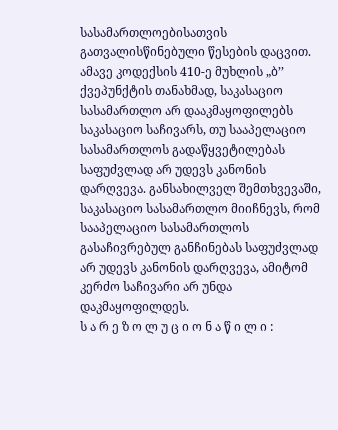სასამართლოებისათვის გათვალისწინებული წესების დაცვით. ამავე კოდექსის 410-ე მუხლის „ბ’’ ქვეპუნქტის თანახმად, საკასაციო სასამართლო არ დააკმაყოფილებს საკასაციო საჩივარს, თუ სააპელაციო სასამართლოს გადაწყვეტილებას საფუძვლად არ უდევს კანონის დარღვევა. განსახილველ შემთხვევაში, საკასაციო სასამართლო მიიჩნევს, რომ სააპელაციო სასამართლოს გასაჩივრებულ განჩინებას საფუძვლად არ უდევს კანონის დარღვევა, ამიტომ კერძო საჩივარი არ უნდა დაკმაყოფილდეს.
ს ა რ ე ზ ო ლ უ ც ი ო ნ ა წ ი ლ ი :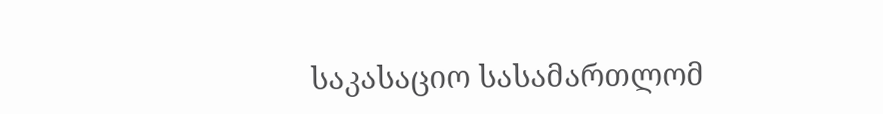საკასაციო სასამართლომ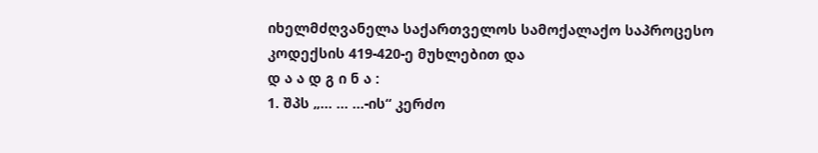იხელმძღვანელა საქართველოს სამოქალაქო საპროცესო კოდექსის 419-420-ე მუხლებით და
დ ა ა დ გ ი ნ ა :
1. შპს „... ... ...-ის“ კერძო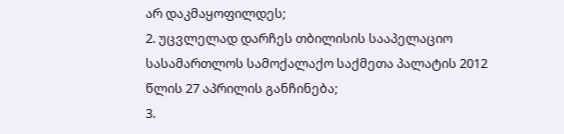არ დაკმაყოფილდეს;
2. უცვლელად დარჩეს თბილისის სააპელაციო სასამართლოს სამოქალაქო საქმეთა პალატის 2012 წლის 27 აპრილის განჩინება;
3.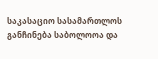საკასაციო სასამართლოს განჩინება საბოლოოა და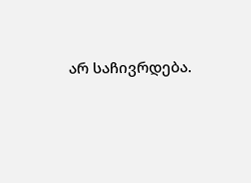არ საჩივრდება.